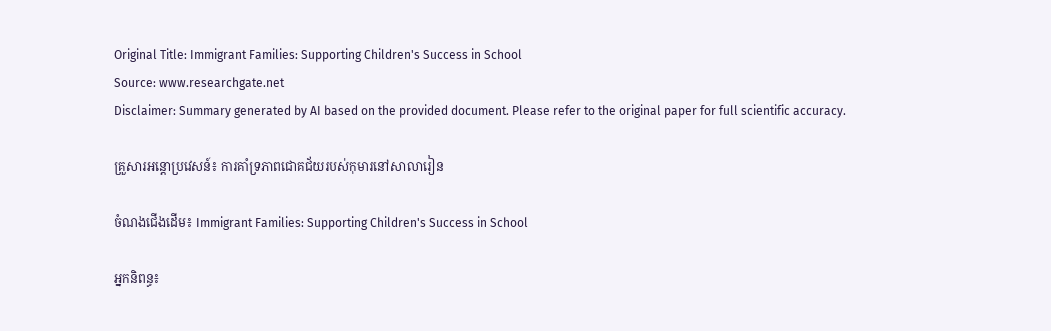Original Title: Immigrant Families: Supporting Children's Success in School
Source: www.researchgate.net
Disclaimer: Summary generated by AI based on the provided document. Please refer to the original paper for full scientific accuracy.

គ្រួសារអន្តោប្រវេសន៍៖ ការគាំទ្រភាពជោគជ័យរបស់កុមារនៅសាលារៀន

ចំណងជើងដើម៖ Immigrant Families: Supporting Children's Success in School

អ្នកនិពន្ធ៖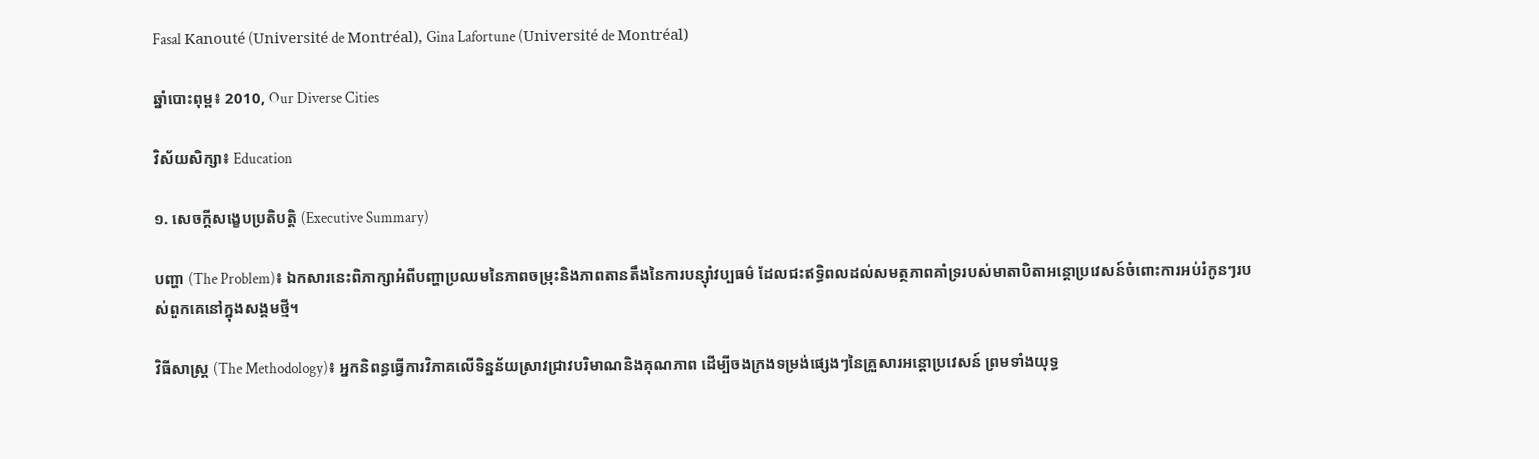Fasal Kanouté (Université de Montréal), Gina Lafortune (Université de Montréal)

ឆ្នាំបោះពុម្ព៖ 2010, Our Diverse Cities

វិស័យសិក្សា៖ Education

១. សេចក្តីសង្ខេបប្រតិបត្តិ (Executive Summary)

បញ្ហា (The Problem)៖ ឯកសារនេះពិភាក្សាអំពីបញ្ហាប្រឈមនៃភាពចម្រុះនិងភាពតានតឹងនៃការបន្ស៊ាំវប្បធម៌ ដែលជះឥទ្ធិពលដល់សមត្ថភាពគាំទ្ររបស់មាតាបិតាអន្តោប្រវេសន៍ចំពោះការអប់រំកូនៗរបស់ពួកគេនៅក្នុងសង្គមថ្មី។

វិធីសាស្ត្រ (The Methodology)៖ អ្នកនិពន្ធធ្វើការវិភាគលើទិន្នន័យស្រាវជ្រាវបរិមាណនិងគុណភាព ដើម្បីចងក្រងទម្រង់ផ្សេងៗនៃគ្រួសារអន្តោប្រវេសន៍ ព្រមទាំងយុទ្ធ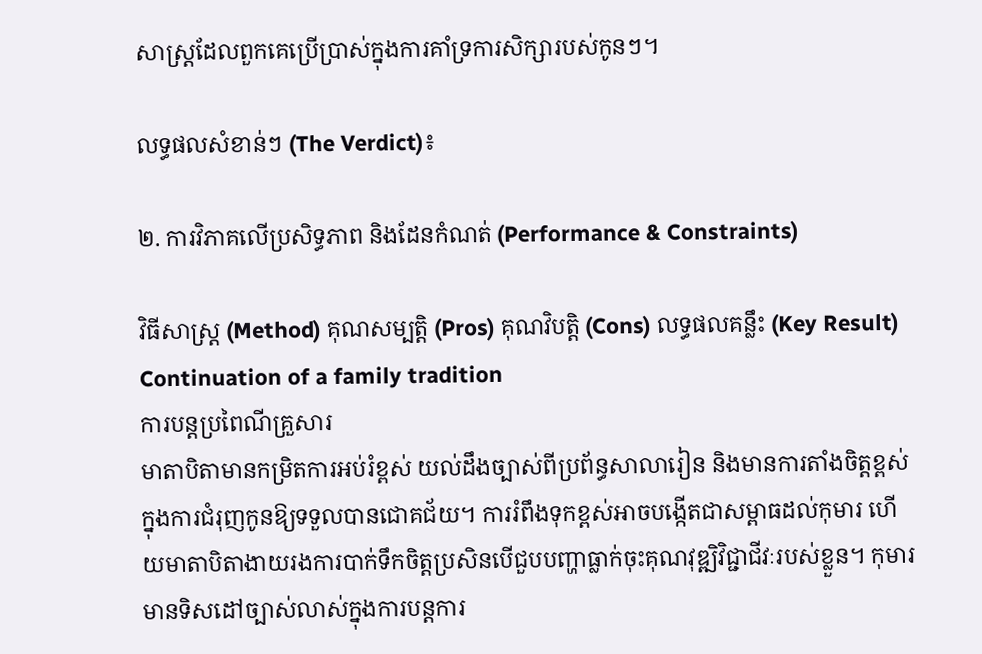សាស្ត្រដែលពួកគេប្រើប្រាស់ក្នុងការគាំទ្រការសិក្សារបស់កូនៗ។

លទ្ធផលសំខាន់ៗ (The Verdict)៖

២. ការវិភាគលើប្រសិទ្ធភាព និងដែនកំណត់ (Performance & Constraints)

វិធីសាស្ត្រ (Method) គុណសម្បត្តិ (Pros) គុណវិបត្តិ (Cons) លទ្ធផលគន្លឹះ (Key Result)
Continuation of a family tradition
ការបន្តប្រពៃណីគ្រួសារ
មាតាបិតាមានកម្រិតការអប់រំខ្ពស់ យល់ដឹងច្បាស់ពីប្រព័ន្ធសាលារៀន និងមានការតាំងចិត្តខ្ពស់ក្នុងការជំរុញកូនឱ្យទទួលបានជោគជ័យ។ ការរំពឹងទុកខ្ពស់អាចបង្កើតជាសម្ពាធដល់កុមារ ហើយមាតាបិតាងាយរងការបាក់ទឹកចិត្តប្រសិនបើជួបបញ្ហាធ្លាក់ចុះគុណវុឌ្ឍិវិជ្ជាជីវៈរបស់ខ្លួន។ កុមារមានទិសដៅច្បាស់លាស់ក្នុងការបន្តការ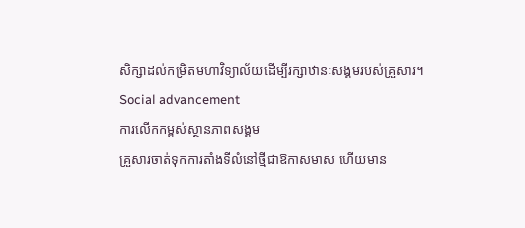សិក្សាដល់កម្រិតមហាវិទ្យាល័យដើម្បីរក្សាឋានៈសង្គមរបស់គ្រួសារ។
Social advancement
ការលើកកម្ពស់ស្ថានភាពសង្គម
គ្រួសារចាត់ទុកការតាំងទីលំនៅថ្មីជាឱកាសមាស ហើយមាន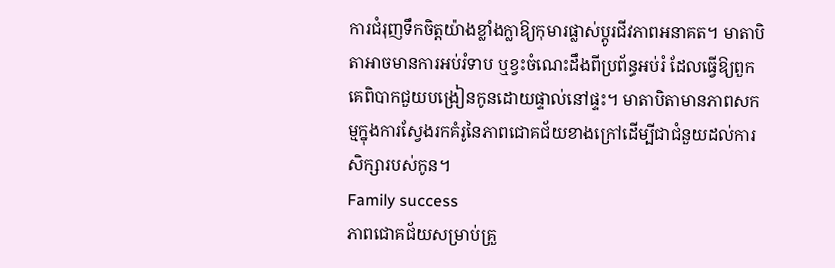ការជំរុញទឹកចិត្តយ៉ាងខ្លាំងក្លាឱ្យកុមារផ្លាស់ប្តូរជីវភាពអនាគត។ មាតាបិតាអាចមានការអប់រំទាប ឬខ្វះចំណេះដឹងពីប្រព័ន្ធអប់រំ ដែលធ្វើឱ្យពួកគេពិបាកជួយបង្រៀនកូនដោយផ្ទាល់នៅផ្ទះ។ មាតាបិតាមានភាពសកម្មក្នុងការស្វែងរកគំរូនៃភាពជោគជ័យខាងក្រៅដើម្បីជាជំនួយដល់ការសិក្សារបស់កូន។
Family success
ភាពជោគជ័យសម្រាប់គ្រួ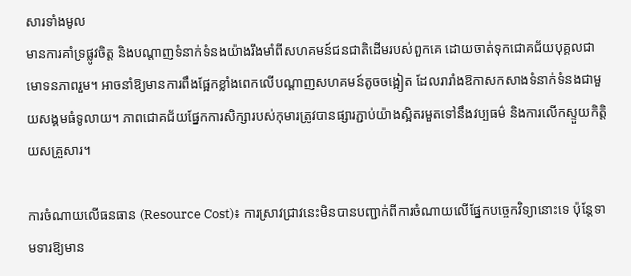សារទាំងមូល
មានការគាំទ្រផ្លូវចិត្ត និងបណ្តាញទំនាក់ទំនងយ៉ាងរឹងមាំពីសហគមន៍ជនជាតិដើមរបស់ពួកគេ ដោយចាត់ទុកជោគជ័យបុគ្គលជាមោទនភាពរួម។ អាចនាំឱ្យមានការពឹងផ្អែកខ្លាំងពេកលើបណ្តាញសហគមន៍តូចចង្អៀត ដែលរារាំងឱកាសកសាងទំនាក់ទំនងជាមួយសង្គមធំទូលាយ។ ភាពជោគជ័យផ្នែកការសិក្សារបស់កុមារត្រូវបានផ្សារភ្ជាប់យ៉ាងស្អិតរមួតទៅនឹងវប្បធម៌ និងការលើកស្ទួយកិត្តិយសគ្រួសារ។

ការចំណាយលើធនធាន (Resource Cost)៖ ការស្រាវជ្រាវនេះមិនបានបញ្ជាក់ពីការចំណាយលើផ្នែកបច្ចេកវិទ្យានោះទេ ប៉ុន្តែទាមទារឱ្យមាន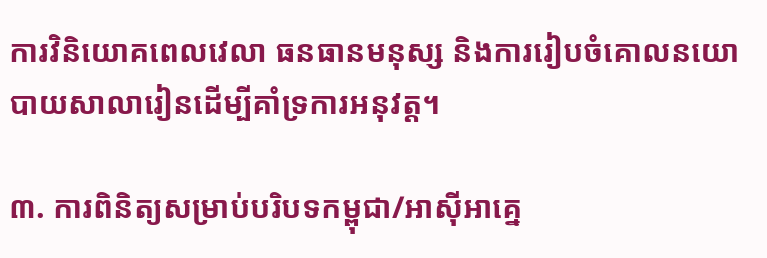ការវិនិយោគពេលវេលា ធនធានមនុស្ស និងការរៀបចំគោលនយោបាយសាលារៀនដើម្បីគាំទ្រការអនុវត្ត។

៣. ការពិនិត្យសម្រាប់បរិបទកម្ពុជា/អាស៊ីអាគ្នេ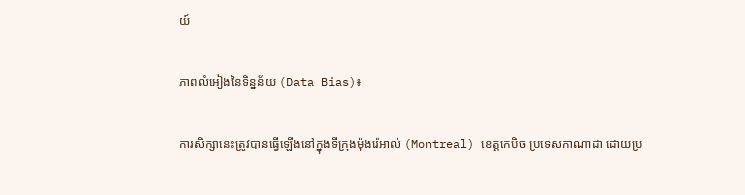យ៍

ភាពលំអៀងនៃទិន្នន័យ (Data Bias)៖

ការសិក្សានេះត្រូវបានធ្វើឡើងនៅក្នុងទីក្រុងម៉ុងរ៉េអាល់ (Montreal) ខេត្តកេបិច ប្រទេសកាណាដា ដោយប្រ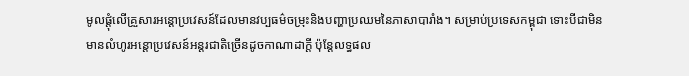មូលផ្តុំលើគ្រួសារអន្តោប្រវេសន៍ដែលមានវប្បធម៌ចម្រុះនិងបញ្ហាប្រឈមនៃភាសាបារាំង។ សម្រាប់ប្រទេសកម្ពុជា ទោះបីជាមិនមានលំហូរអន្តោប្រវេសន៍អន្តរជាតិច្រើនដូចកាណាដាក្តី ប៉ុន្តែលទ្ធផល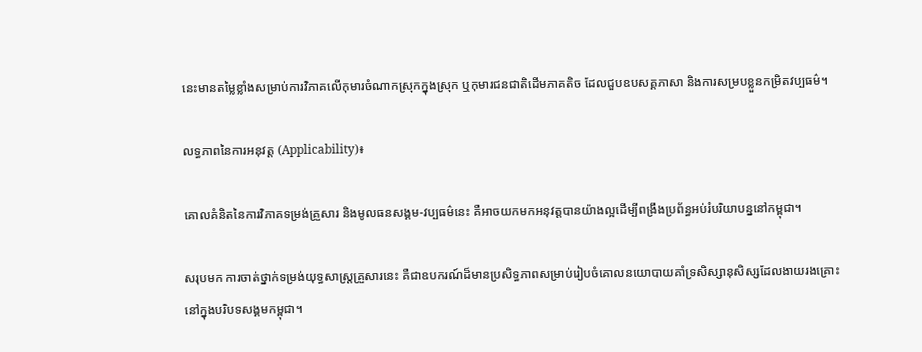នេះមានតម្លៃខ្លាំងសម្រាប់ការវិភាគលើកុមារចំណាកស្រុកក្នុងស្រុក ឬកុមារជនជាតិដើមភាគតិច ដែលជួបឧបសគ្គភាសា និងការសម្របខ្លួនកម្រិតវប្បធម៌។

លទ្ធភាពនៃការអនុវត្ត (Applicability)៖

គោលគំនិតនៃការវិភាគទម្រង់គ្រួសារ និងមូលធនសង្គម-វប្បធម៌នេះ គឺអាចយកមកអនុវត្តបានយ៉ាងល្អដើម្បីពង្រឹងប្រព័ន្ធអប់រំបរិយាបន្ននៅកម្ពុជា។

សរុបមក ការចាត់ថ្នាក់ទម្រង់យុទ្ធសាស្ត្រគ្រួសារនេះ គឺជាឧបករណ៍ដ៏មានប្រសិទ្ធភាពសម្រាប់រៀបចំគោលនយោបាយគាំទ្រសិស្សានុសិស្សដែលងាយរងគ្រោះនៅក្នុងបរិបទសង្គមកម្ពុជា។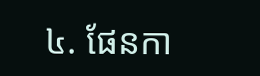៤. ផែនកា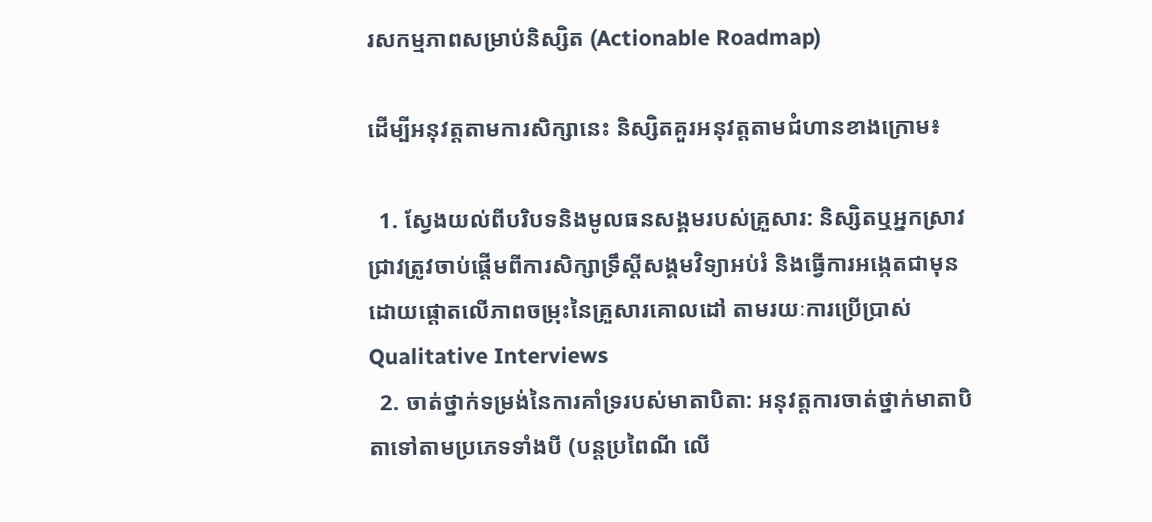រសកម្មភាពសម្រាប់និស្សិត (Actionable Roadmap)

ដើម្បីអនុវត្តតាមការសិក្សានេះ និស្សិតគួរអនុវត្តតាមជំហានខាងក្រោម៖

  1. ស្វែងយល់ពីបរិបទនិងមូលធនសង្គមរបស់គ្រួសារ: និស្សិតឬអ្នកស្រាវជ្រាវត្រូវចាប់ផ្តើមពីការសិក្សាទ្រឹស្តីសង្គមវិទ្យាអប់រំ និងធ្វើការអង្កេតជាមុន ដោយផ្តោតលើភាពចម្រុះនៃគ្រួសារគោលដៅ តាមរយៈការប្រើប្រាស់ Qualitative Interviews
  2. ចាត់ថ្នាក់ទម្រង់នៃការគាំទ្ររបស់មាតាបិតា: អនុវត្តការចាត់ថ្នាក់មាតាបិតាទៅតាមប្រភេទទាំងបី (បន្តប្រពៃណី លើ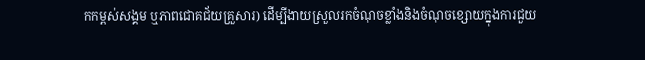កកម្ពស់សង្គម ឬភាពជោគជ័យគ្រួសារ) ដើម្បីងាយស្រួលរកចំណុចខ្លាំងនិងចំណុចខ្សោយក្នុងការជួយ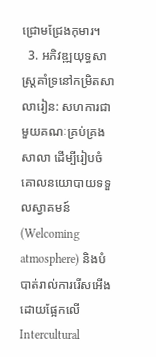ជ្រោមជ្រែងកុមារ។
  3. អភិវឌ្ឍយុទ្ធសាស្ត្រគាំទ្រនៅកម្រិតសាលារៀន: សហការជាមួយគណៈគ្រប់គ្រងសាលា ដើម្បីរៀបចំគោលនយោបាយទទួលស្វាគមន៍ (Welcoming atmosphere) និងបំបាត់រាល់ការរើសអើង ដោយផ្អែកលើ Intercultural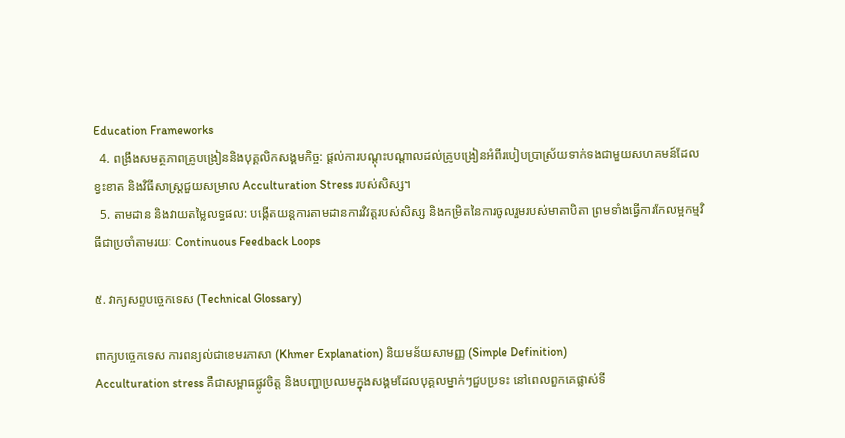Education Frameworks
  4. ពង្រឹងសមត្ថភាពគ្រូបង្រៀននិងបុគ្គលិកសង្គមកិច្ច: ផ្តល់ការបណ្តុះបណ្តាលដល់គ្រូបង្រៀនអំពីរបៀបប្រាស្រ័យទាក់ទងជាមួយសហគមន៍ដែលខ្វះខាត និងវិធីសាស្រ្តជួយសម្រាល Acculturation Stress របស់សិស្ស។
  5. តាមដាន និងវាយតម្លៃលទ្ធផល: បង្កើតយន្តការតាមដានការវិវត្តរបស់សិស្ស និងកម្រិតនៃការចូលរួមរបស់មាតាបិតា ព្រមទាំងធ្វើការកែលម្អកម្មវិធីជាប្រចាំតាមរយៈ Continuous Feedback Loops

៥. វាក្យសព្ទបច្ចេកទេស (Technical Glossary)

ពាក្យបច្ចេកទេស ការពន្យល់ជាខេមរភាសា (Khmer Explanation) និយមន័យសាមញ្ញ (Simple Definition)
Acculturation stress គឺជាសម្ពាធផ្លូវចិត្ត និងបញ្ហាប្រឈមក្នុងសង្គមដែលបុគ្គលម្នាក់ៗជួបប្រទះ នៅពេលពួកគេផ្លាស់ទី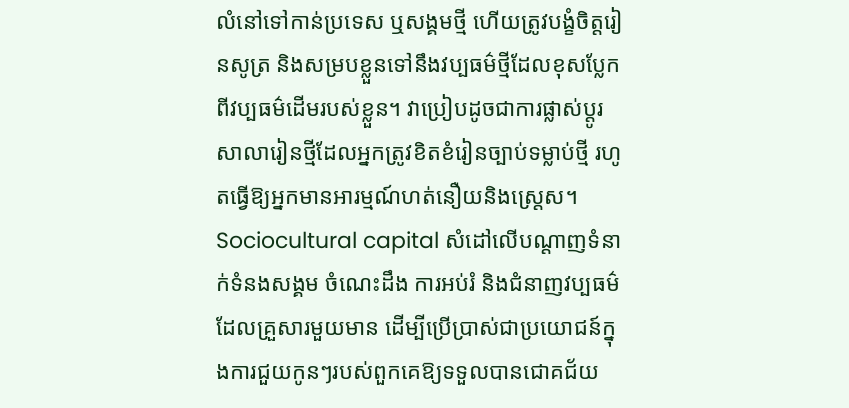លំនៅទៅកាន់ប្រទេស ឬសង្គមថ្មី ហើយត្រូវបង្ខំចិត្តរៀនសូត្រ និងសម្របខ្លួនទៅនឹងវប្បធម៌ថ្មីដែលខុសប្លែកពីវប្បធម៌ដើមរបស់ខ្លួន។ វាប្រៀបដូចជាការផ្លាស់ប្តូរសាលារៀនថ្មីដែលអ្នកត្រូវខិតខំរៀនច្បាប់ទម្លាប់ថ្មី រហូតធ្វើឱ្យអ្នកមានអារម្មណ៍ហត់នឿយនិងស្ត្រេស។
Sociocultural capital សំដៅលើបណ្តាញទំនាក់ទំនងសង្គម ចំណេះដឹង ការអប់រំ និងជំនាញវប្បធម៌ដែលគ្រួសារមួយមាន ដើម្បីប្រើប្រាស់ជាប្រយោជន៍ក្នុងការជួយកូនៗរបស់ពួកគេឱ្យទទួលបានជោគជ័យ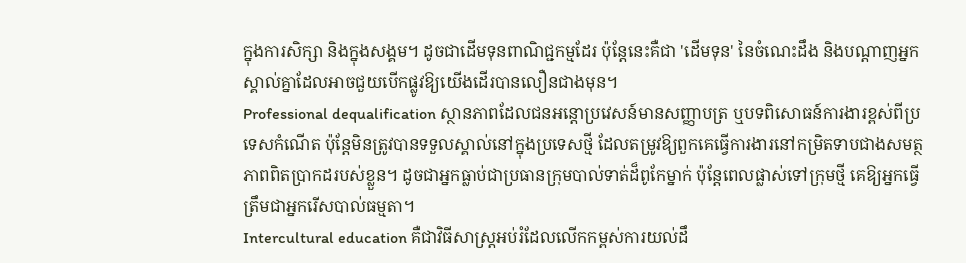ក្នុងការសិក្សា និងក្នុងសង្គម។ ដូចជាដើមទុនពាណិជ្ជកម្មដែរ ប៉ុន្តែនេះគឺជា 'ដើមទុន' នៃចំណេះដឹង និងបណ្តាញអ្នកស្គាល់គ្នាដែលអាចជួយបើកផ្លូវឱ្យយើងដើរបានលឿនជាងមុន។
Professional dequalification ស្ថានភាពដែលជនអន្តោប្រវេសន៍មានសញ្ញាបត្រ ឬបទពិសោធន៍ការងារខ្ពស់ពីប្រទេសកំណើត ប៉ុន្តែមិនត្រូវបានទទួលស្គាល់នៅក្នុងប្រទេសថ្មី ដែលតម្រូវឱ្យពួកគេធ្វើការងារនៅកម្រិតទាបជាងសមត្ថភាពពិតប្រាកដរបស់ខ្លួន។ ដូចជាអ្នកធ្លាប់ជាប្រធានក្រុមបាល់ទាត់ដ៏ពូកែម្នាក់ ប៉ុន្តែពេលផ្លាស់ទៅក្រុមថ្មី គេឱ្យអ្នកធ្វើត្រឹមជាអ្នករើសបាល់ធម្មតា។
Intercultural education គឺជាវិធីសាស្ត្រអប់រំដែលលើកកម្ពស់ការយល់ដឹ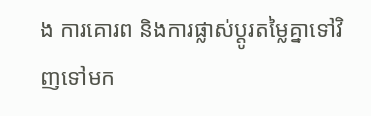ង ការគោរព និងការផ្លាស់ប្តូរតម្លៃគ្នាទៅវិញទៅមក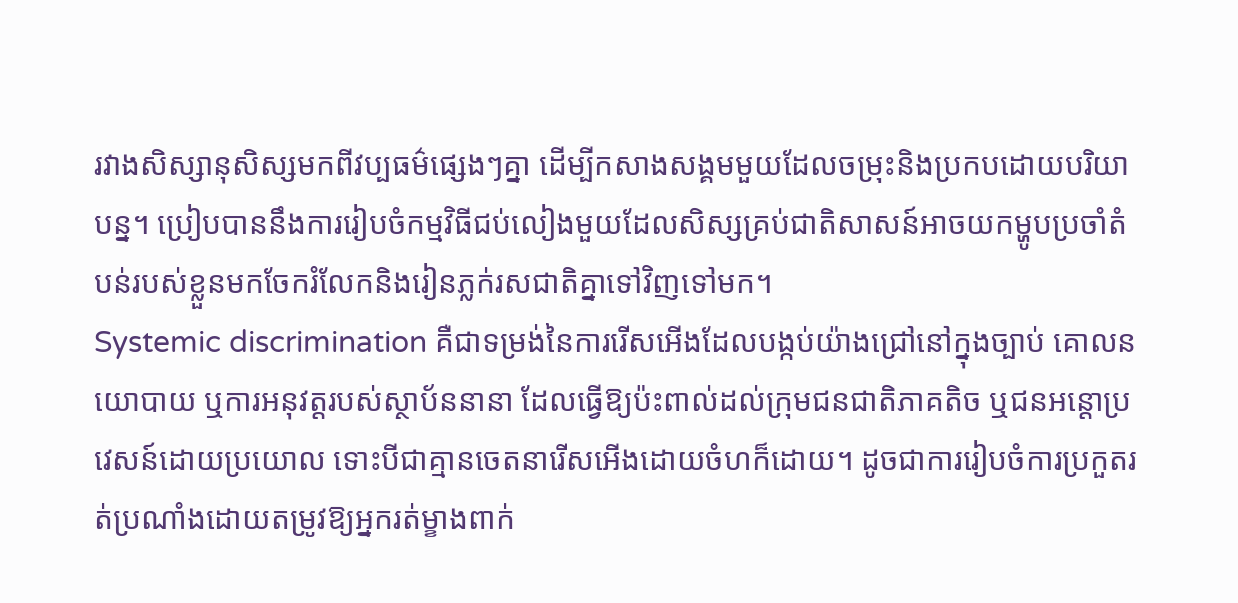រវាងសិស្សានុសិស្សមកពីវប្បធម៌ផ្សេងៗគ្នា ដើម្បីកសាងសង្គមមួយដែលចម្រុះនិងប្រកបដោយបរិយាបន្ន។ ប្រៀបបាននឹងការរៀបចំកម្មវិធីជប់លៀងមួយដែលសិស្សគ្រប់ជាតិសាសន៍អាចយកម្ហូបប្រចាំតំបន់របស់ខ្លួនមកចែករំលែកនិងរៀនភ្លក់រសជាតិគ្នាទៅវិញទៅមក។
Systemic discrimination គឺជាទម្រង់នៃការរើសអើងដែលបង្កប់យ៉ាងជ្រៅនៅក្នុងច្បាប់ គោលនយោបាយ ឬការអនុវត្តរបស់ស្ថាប័ននានា ដែលធ្វើឱ្យប៉ះពាល់ដល់ក្រុមជនជាតិភាគតិច ឬជនអន្តោប្រវេសន៍ដោយប្រយោល ទោះបីជាគ្មានចេតនារើសអើងដោយចំហក៏ដោយ។ ដូចជាការរៀបចំការប្រកួតរត់ប្រណាំងដោយតម្រូវឱ្យអ្នករត់ម្ខាងពាក់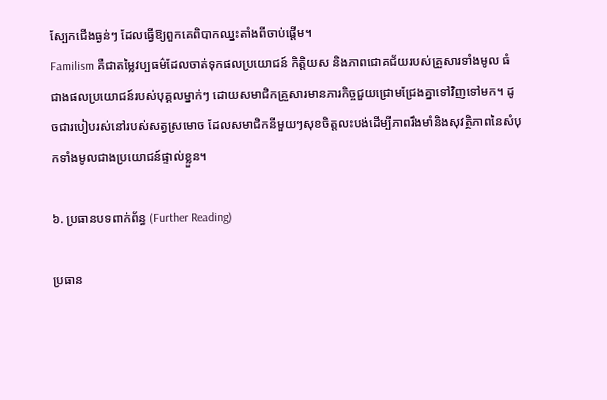ស្បែកជើងធ្ងន់ៗ ដែលធ្វើឱ្យពួកគេពិបាកឈ្នះតាំងពីចាប់ផ្តើម។
Familism គឺជាតម្លៃវប្បធម៌ដែលចាត់ទុកផលប្រយោជន៍ កិត្តិយស និងភាពជោគជ័យរបស់គ្រួសារទាំងមូល ធំជាងផលប្រយោជន៍របស់បុគ្គលម្នាក់ៗ ដោយសមាជិកគ្រួសារមានភារកិច្ចជួយជ្រោមជ្រែងគ្នាទៅវិញទៅមក។ ដូចជារបៀបរស់នៅរបស់សត្វស្រមោច ដែលសមាជិកនីមួយៗសុខចិត្តលះបង់ដើម្បីភាពរឹងមាំនិងសុវត្ថិភាពនៃសំបុកទាំងមូលជាងប្រយោជន៍ផ្ទាល់ខ្លួន។

៦. ប្រធានបទពាក់ព័ន្ធ (Further Reading)

ប្រធាន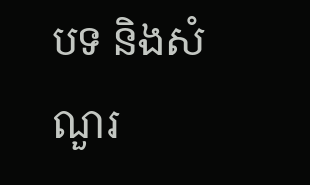បទ និងសំណួរ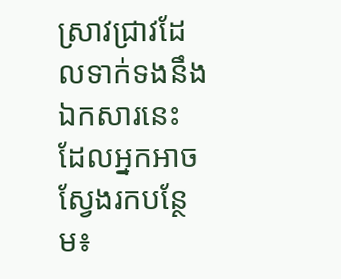ស្រាវជ្រាវដែលទាក់ទងនឹងឯកសារនេះ ដែលអ្នកអាចស្វែងរកបន្ថែម៖